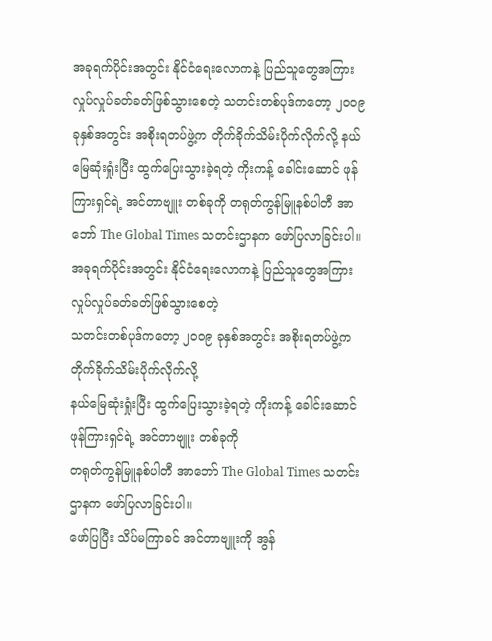အခုရက်ပိုင်းအတွင်း နိုင်ငံရေးလောကနဲ့ ပြည်သူတွေအကြား လှုပ်လှုပ်ခတ်ခတ်ဖြစ်သွားစေတဲ့ သတင်းတစ်ပုဒ်ကတော့ ၂၀၀၉ ခုနှစ်အတွင်း အစိုးရတပ်ဖွဲ့က တိုက်ခိုက်သိမ်းပိုက်လိုက်လို့ နယ်မြေဆုံးရှုံးပြီး ထွက်ပြေးသွားခဲ့ရတဲ့ ကိုးကန့် ခေါင်းဆောင် ဖုန်ကြားရှင်ရဲ့ အင်တာဗျူး တစ်ခုကို တရုတ်ကွန်မြူနစ်ပါတီ အာဘော် The Global Times သတင်းဌာနက ဖော်ပြလာခြင်းပါ။
အခုရက်ပိုင်းအတွင်း နိုင်ငံရေးလောကနဲ့ ပြည်သူတွေအကြား လှုပ်လှုပ်ခတ်ခတ်ဖြစ်သွားစေတဲ့
သတင်းတစ်ပုဒ်ကတော့ ၂၀၀၉ ခုနှစ်အတွင်း အစိုးရတပ်ဖွဲ့က တိုက်ခိုက်သိမ်းပိုက်လိုက်လို့
နယ်မြေဆုံးရှုံးပြီး ထွက်ပြေးသွားခဲ့ရတဲ့ ကိုးကန့် ခေါင်းဆောင် ဖုန်ကြားရှင်ရဲ့ အင်တာဗျူး တစ်ခုကို
တရုတ်ကွန်မြူနစ်ပါတီ အာဘော် The Global Times သတင်းဌာနက ဖော်ပြလာခြင်းပါ။
ဖော်ပြပြီး သိပ်မကြာခင် အင်တာဗျူးကို အွန်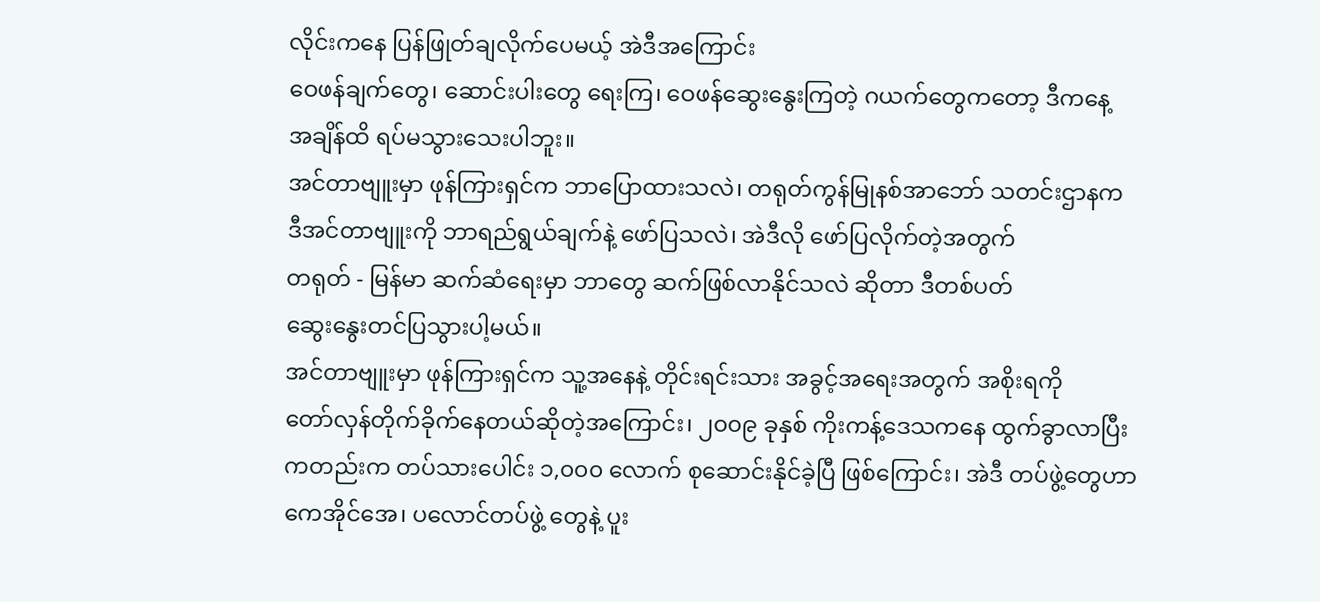လိုင်းကနေ ပြန်ဖြုတ်ချလိုက်ပေမယ့် အဲဒီအကြောင်း
ဝေဖန်ချက်တွေ၊ ဆောင်းပါးတွေ ရေးကြ၊ ဝေဖန်ဆွေးနွေးကြတဲ့ ဂယက်တွေကတော့ ဒီကနေ့
အချိန်ထိ ရပ်မသွားသေးပါဘူး။
အင်တာဗျူးမှာ ဖုန်ကြားရှင်က ဘာပြောထားသလဲ၊ တရုတ်ကွန်မြုနစ်အာဘော် သတင်းဌာနက
ဒီအင်တာဗျူးကို ဘာရည်ရွယ်ချက်နဲ့ ဖော်ပြသလဲ၊ အဲဒီလို ဖော်ပြလိုက်တဲ့အတွက်
တရုတ် - မြန်မာ ဆက်ဆံရေးမှာ ဘာတွေ ဆက်ဖြစ်လာနိုင်သလဲ ဆိုတာ ဒီတစ်ပတ်
ဆွေးနွေးတင်ပြသွားပါ့မယ်။
အင်တာဗျူးမှာ ဖုန်ကြားရှင်က သူ့အနေနဲ့ တိုင်းရင်းသား အခွင့်အရေးအတွက် အစိုးရကို
တော်လှန်တိုက်ခိုက်နေတယ်ဆိုတဲ့အကြောင်း၊ ၂၀၀၉ ခုနှစ် ကိုးကန့်ဒေသကနေ ထွက်ခွာလာပြီး
ကတည်းက တပ်သားပေါင်း ၁,၀၀၀ လောက် စုဆောင်းနိုင်ခဲ့ပြီ ဖြစ်ကြောင်း၊ အဲဒီ တပ်ဖွဲ့တွေဟာ
ကေအိုင်အေ၊ ပလောင်တပ်ဖွဲ့ တွေနဲ့ ပူး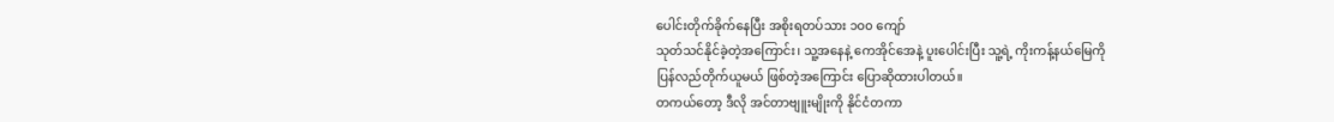ပေါင်းတိုက်ခိုက်နေပြီး အစိုးရတပ်သား ၁၀၀ ကျော်
သုတ်သင်နိုင်ခဲ့တဲ့အကြောင်း၊ သူ့အနေနဲ့ ကေအိုင်အေနဲ့ ပူးပေါင်းပြီး သူ့ရဲ့ ကိုးကန့်နယ်မြေကို
ပြန်လည်တိုက်ယူမယ် ဖြစ်တဲ့အကြောင်း ပြောဆိုထားပါတယ်။
တကယ်တော့ ဒီလို အင်တာဗျူးမျိုးကို နိုင်ငံတကာ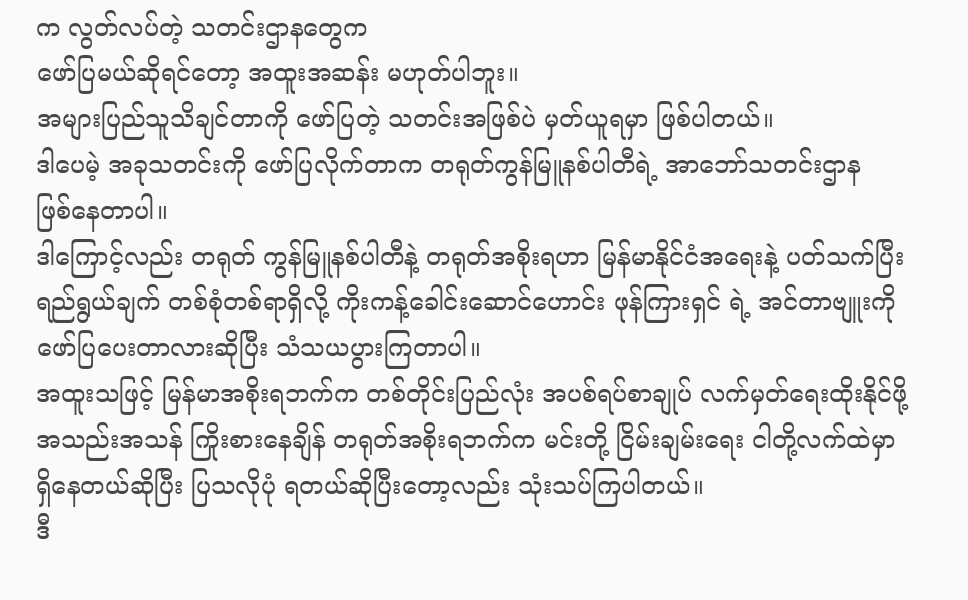က လွတ်လပ်တဲ့ သတင်းဌာနတွေက
ဖော်ပြမယ်ဆိုရင်တော့ အထူးအဆန်း မဟုတ်ပါဘူး။
အများပြည်သူသိချင်တာကို ဖော်ပြတဲ့ သတင်းအဖြစ်ပဲ မှတ်ယူရမှာ ဖြစ်ပါတယ်။
ဒါပေမဲ့ အခုသတင်းကို ဖော်ပြလိုက်တာက တရုတ်ကွန်မြူနစ်ပါတီရဲ့ အာဘော်သတင်းဌာန
ဖြစ်နေတာပါ။
ဒါကြောင့်လည်း တရုတ် ကွန်မြူနစ်ပါတီနဲ့ တရုတ်အစိုးရဟာ မြန်မာနိုင်ငံအရေးနဲ့ ပတ်သက်ပြီး
ရည်ရွယ်ချက် တစ်စုံတစ်ရာရှိလို့ ကိုးကန့်ခေါင်းဆောင်ဟောင်း ဖုန်ကြားရှင် ရဲ့ အင်တာဗျူးကို
ဖော်ပြပေးတာလားဆိုပြီး သံသယပွားကြတာပါ။
အထူးသဖြင့် မြန်မာအစိုးရဘက်က တစ်တိုင်းပြည်လုံး အပစ်ရပ်စာချုပ် လက်မှတ်ရေးထိုးနိုင်ဖို့
အသည်းအသန် ကြိုးစားနေချိန် တရုတ်အစိုးရဘက်က မင်းတို့ ငြိမ်းချမ်းရေး ငါတို့လက်ထဲမှာ
ရှိနေတယ်ဆိုပြီး ပြသလိုပုံ ရတယ်ဆိုပြီးတော့လည်း သုံးသပ်ကြပါတယ်။
ဒီ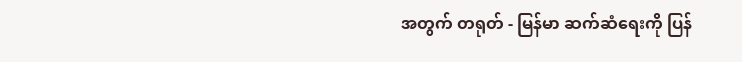အတွက် တရုတ် - မြန်မာ ဆက်ဆံရေးကို ပြန်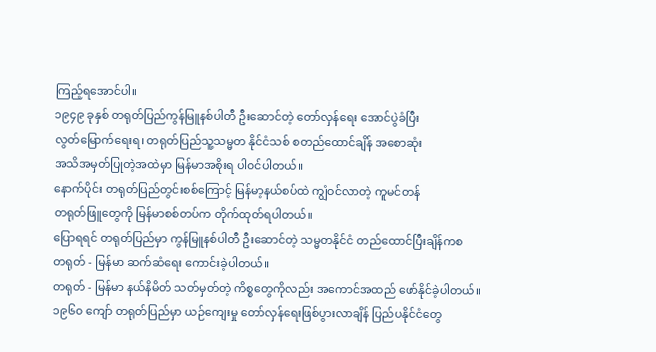ကြည့်ရအောင်ပါ။
၁၉၄၉ ခုနှစ် တရုတ်ပြည်ကွန်မြူနစ်ပါတီ ဦးဆောင်တဲ့ တော်လှန်ရေး အောင်ပွဲခံပြီး
လွတ်မြောက်ရေးရ၊ တရုတ်ပြည်သူ့သမ္မတ နိုင်ငံသစ် စတည်ထောင်ချိန် အစောဆုံး
အသိအမှတ်ပြုတဲ့အထဲမှာ မြန်မာအစိုးရ ပါ၀င်ပါတယ်။
နောက်ပိုင်း တရုတ်ပြည်တွင်းစစ်ကြောင့် မြန်မာ့နယ်စပ်ထဲ ကျွံဝင်လာတဲ့ ကူမင်တန်
တရုတ်ဖြူတွေကို မြန်မာစစ်တပ်က တိုက်ထုတ်ရပါတယ်။
ပြောရရင် တရုတ်ပြည်မှာ ကွန်မြူနစ်ပါတီ ဦးဆောင်တဲ့ သမ္မတနိုင်ငံ တည်ထောင်ပြီးချိန်ကစ
တရုတ် - မြန်မာ ဆက်ဆံရေး ကောင်းခဲ့ပါတယ်။
တရုတ် - မြန်မာ နယ်နိမိတ် သတ်မှတ်တဲ့ ကိစ္စတွေကိုလည်း အကောင်အထည် ဖော်နိုင်ခဲ့ပါတယ်။
၁၉၆၀ ကျော် တရုတ်ပြည်မှာ ယဉ်ကျေးမှု တော်လှန်ရေးဖြစ်ပွားလာချိန် ပြည်ပနိုင်ငံတွေ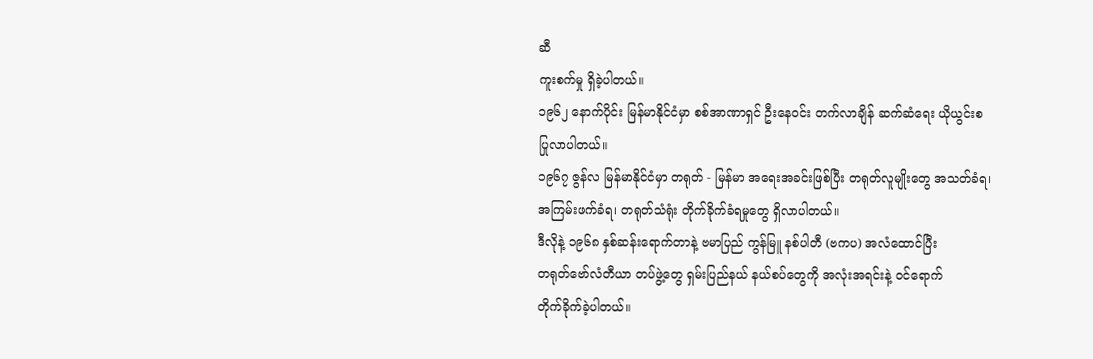ဆီ
ကူးစက်မှု ရှိခဲ့ပါတယ်။
၁၉၆၂ နောက်ပိုင်း မြန်မာနိုင်ငံမှာ စစ်အာဏာရှင် ဦးနေဝင်း တက်လာချိန် ဆက်ဆံရေး ယိုယွင်းစ
ပြုလာပါတယ်။
၁၉၆၇ ဇွန်လ မြန်မာနိုင်ငံမှာ တရုတ် - မြန်မာ အရေးအခင်းဖြစ်ပြီး တရုတ်လူမျိုးတွေ အသတ်ခံရ၊
အကြမ်းဖက်ခံရ၊ တရုတ်သံရုံး တိုက်ခိုက်ခံရမှုတွေ ရှိလာပါတယ်။
ဒီလိုနဲ့ ၁၉၆၈ နှစ်ဆန်းရောက်တာနဲ့ ဗမာပြည် ကွန်မြူ နစ်ပါတီ (ဗကပ) အလံထောင်ပြီး
တရုတ်ဗော်လံတီယာ တပ်ဖွဲ့တွေ ရှမ်းပြည်နယ် နယ်စပ်တွေကို အလုံးအရင်းနဲ့ ၀င်ရောက်
တိုက်ခိုက်ခဲ့ပါတယ်။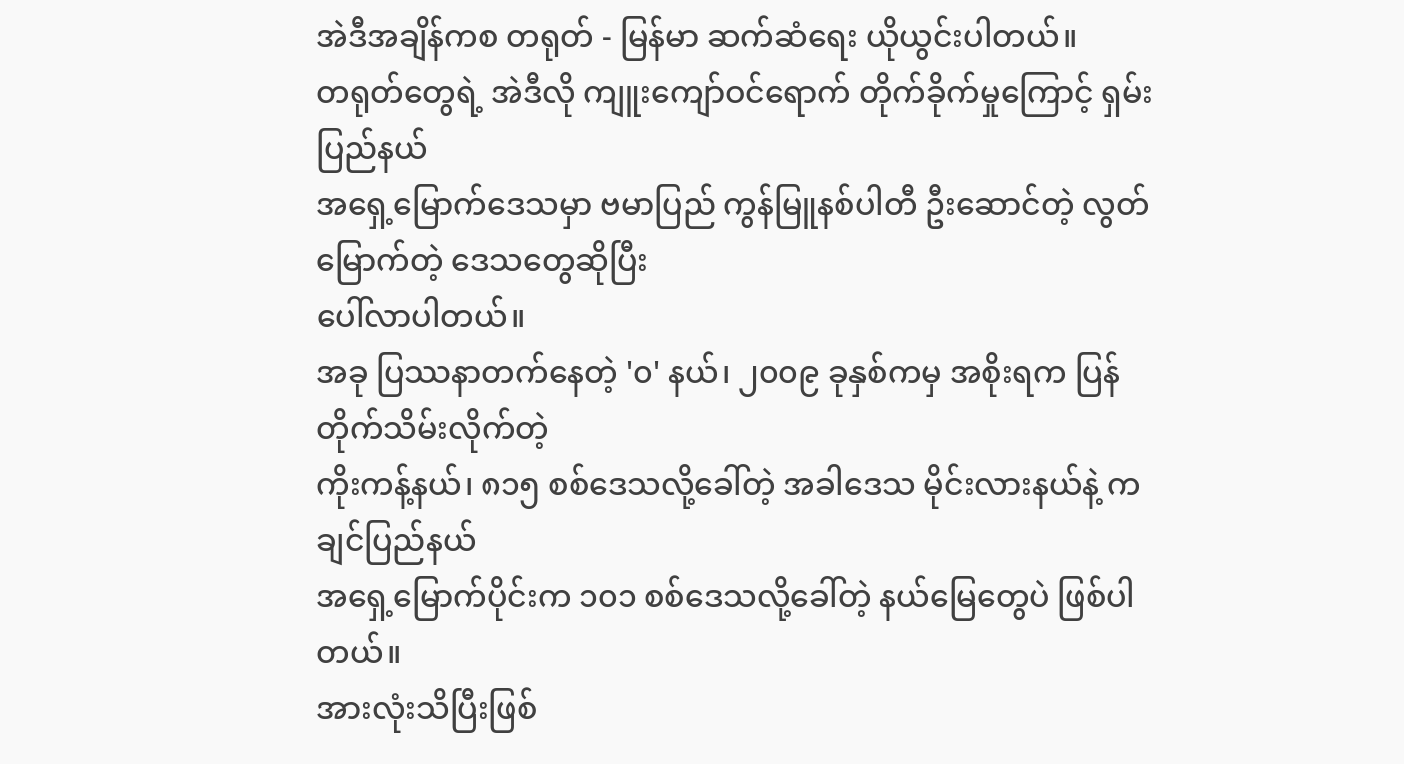အဲဒီအချိန်ကစ တရုတ် - မြန်မာ ဆက်ဆံရေး ယိုယွင်းပါတယ်။
တရုတ်တွေရဲ့ အဲဒီလို ကျူးကျော်ဝင်ရောက် တိုက်ခိုက်မှုကြောင့် ရှမ်းပြည်နယ်
အရှေ့မြောက်ဒေသမှာ ဗမာပြည် ကွန်မြူနစ်ပါတီ ဦးဆောင်တဲ့ လွတ်မြောက်တဲ့ ဒေသတွေဆိုပြီး
ပေါ်လာပါတယ်။
အခု ပြဿနာတက်နေတဲ့ '၀' နယ်၊ ၂၀၀၉ ခုနှစ်ကမှ အစိုးရက ပြန်တိုက်သိမ်းလိုက်တဲ့
ကိုးကန့်နယ်၊ ၈၁၅ စစ်ဒေသလို့ခေါ်တဲ့ အခါဒေသ မိုင်းလားနယ်နဲ့ ကချင်ပြည်နယ်
အရှေ့မြောက်ပိုင်းက ၁၀၁ စစ်ဒေသလို့ခေါ်တဲ့ နယ်မြေတွေပဲ ဖြစ်ပါတယ်။
အားလုံးသိပြီးဖြစ်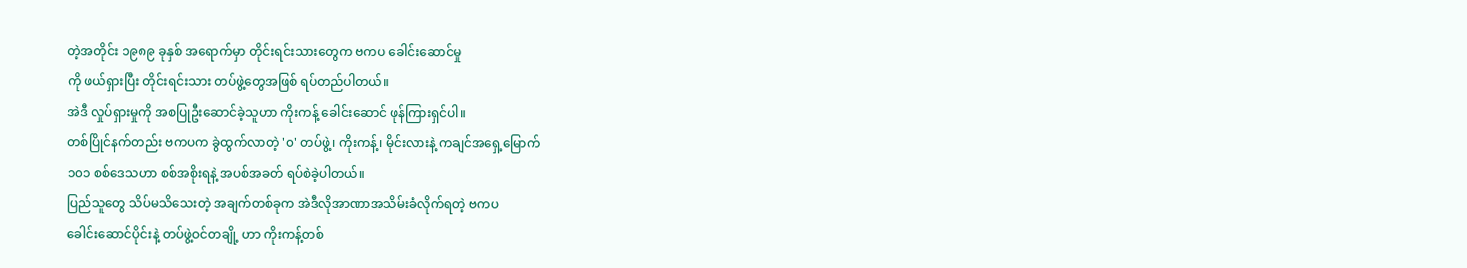တဲ့အတိုင်း ၁၉၈၉ ခုနှစ် အရောက်မှာ တိုင်းရင်းသားတွေက ဗကပ ခေါင်းဆောင်မှု
ကို ဖယ်ရှားပြီး တိုင်းရင်းသား တပ်ဖွဲ့တွေအဖြစ် ရပ်တည်ပါတယ်။
အဲဒီ လှုပ်ရှားမှုကို အစပြုဦးဆောင်ခဲ့သူဟာ ကိုးကန့် ခေါင်းဆောင် ဖုန်ကြားရှင်ပါ။
တစ်ပြိုင်နက်တည်း ဗကပက ခွဲထွက်လာတဲ့ '၀' တပ်ဖွဲ့၊ ကိုးကန့်၊ မိုင်းလားနဲ့ ကချင်အရှေ့မြောက်
၁၀၁ စစ်ဒေသဟာ စစ်အစိုးရနဲ့ အပစ်အခတ် ရပ်စဲခဲ့ပါတယ်။
ပြည်သူတွေ သိပ်မသိသေးတဲ့ အချက်တစ်ခုက အဲဒီလိုအာဏာအသိမ်းခံလိုက်ရတဲ့ ဗကပ
ခေါင်းဆောင်ပိုင်းနဲ့ တပ်ဖွဲ့ဝင်တချို့ ဟာ ကိုးကန့်တစ်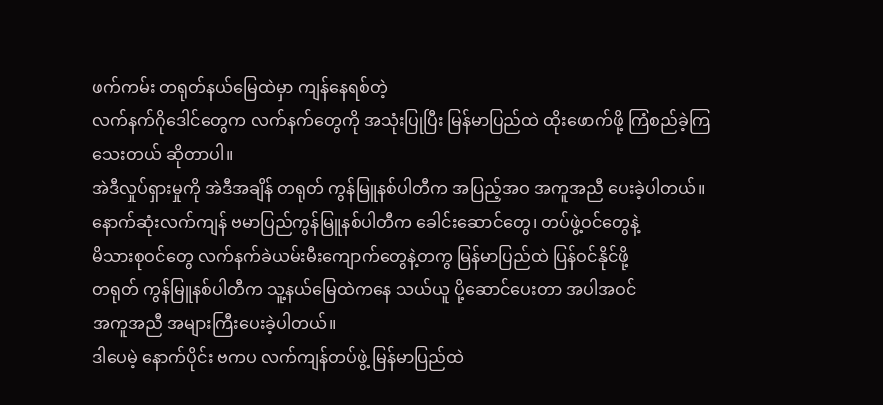ဖက်ကမ်း တရုတ်နယ်မြေထဲမှာ ကျန်နေရစ်တဲ့
လက်နက်ဂိုဒေါင်တွေက လက်နက်တွေကို အသုံးပြုပြီး မြန်မာပြည်ထဲ ထိုးဖောက်ဖို့ ကြံစည်ခဲ့ကြ
သေးတယ် ဆိုတာပါ။
အဲဒီလှုပ်ရှားမှုကို အဲဒီအချိန် တရုတ် ကွန်မြူနစ်ပါတီက အပြည့်အဝ အကူအညီ ပေးခဲ့ပါတယ်။
နောက်ဆုံးလက်ကျန် ဗမာပြည်ကွန်မြူနစ်ပါတီက ခေါင်းဆောင်တွေ၊ တပ်ဖွဲ့ဝင်တွေနဲ့
မိသားစုဝင်တွေ လက်နက်ခဲယမ်းမီးကျောက်တွေနဲ့တကွ မြန်မာပြည်ထဲ ပြန်ဝင်နိုင်ဖို့
တရုတ် ကွန်မြူနစ်ပါတီက သူ့နယ်မြေထဲကနေ သယ်ယူ ပို့ဆောင်ပေးတာ အပါအဝင်
အကူအညီ အများကြီးပေးခဲ့ပါတယ်။
ဒါပေမဲ့ နောက်ပိုင်း ဗကပ လက်ကျန်တပ်ဖွဲ့ မြန်မာပြည်ထဲ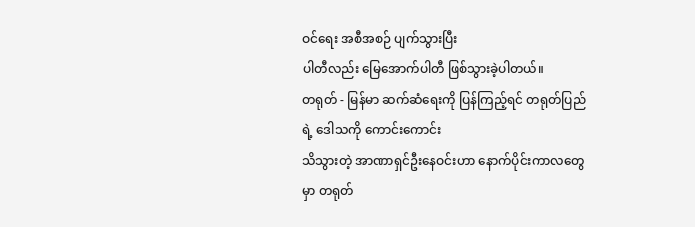ဝင်ရေး အစီအစဉ် ပျက်သွားပြီး
ပါတီလည်း မြေအောက်ပါတီ ဖြစ်သွားခဲ့ပါတယ်။
တရုတ် - မြန်မာ ဆက်ဆံရေးကို ပြန်ကြည့်ရင် တရုတ်ပြည်ရဲ့ ဒေါသကို ကောင်းကောင်း
သိသွားတဲ့ အာဏာရှင်ဦးနေဝင်းဟာ နောက်ပိုင်းကာလတွေမှာ တရုတ်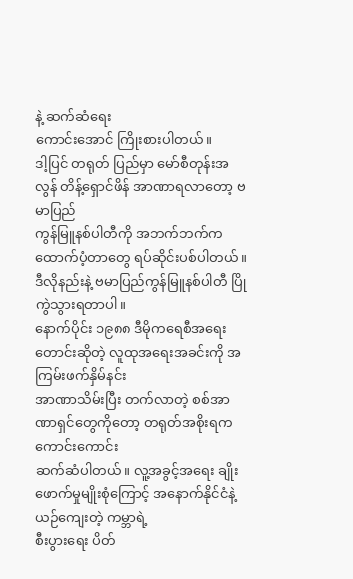နဲ့ ဆက်ဆံရေး
ကောင်းအောင် ကြိုးစားပါတယ်။
ဒါ့ပြင် တရုတ် ပြည်မှာ မော်စီတုန်းအလွန် တိန့်ရှောင်ဖိန် အာဏာရလာတော့ ဗမာပြည်
ကွန်မြူနစ်ပါတီကို အဘက်ဘက်က ထောက်ပံ့တာတွေ ရပ်ဆိုင်းပစ်ပါတယ်။
ဒီလိုနည်းနဲ့ ဗမာပြည်ကွန်မြူနစ်ပါတီ ပြိုကွဲသွားရတာပါ။
နောက်ပိုင်း ၁၉၈၈ ဒီမိုကရေစီအရေး တောင်းဆိုတဲ့ လူထုအရေးအခင်းကို အကြမ်းဖက်နှိမ်နင်း
အာဏာသိမ်းပြီး တက်လာတဲ့ စစ်အာဏာရှင်တွေကိုတော့ တရုတ်အစိုးရက ကောင်းကောင်း
ဆက်ဆံပါတယ်။ လူ့အခွင့်အရေး ချိုးဖောက်မှုမျိုးစုံကြောင့် အနောက်နိုင်ငံနဲ့ ယဉ်ကျေးတဲ့ ကမ္ဘာရဲ့
စီးပွားရေး ပိတ်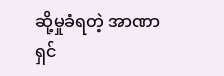ဆို့မှုခံရတဲ့ အာဏာရှင်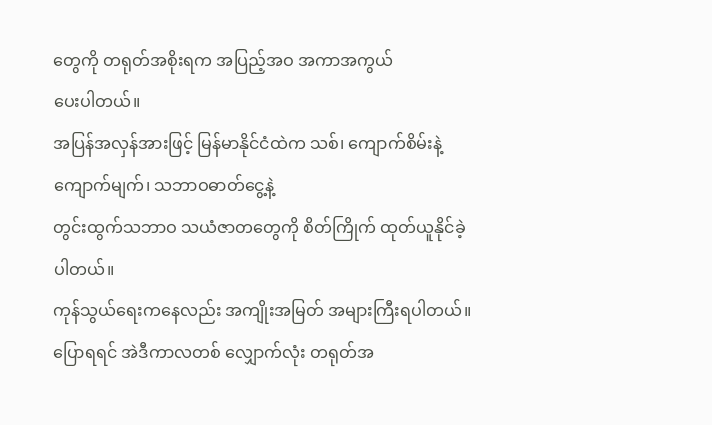တွေကို တရုတ်အစိုးရက အပြည့်အဝ အကာအကွယ်
ပေးပါတယ်။
အပြန်အလှန်အားဖြင့် မြန်မာနိုင်ငံထဲက သစ်၊ ကျောက်စိမ်းနဲ့ ကျောက်မျက်၊ သဘာဝဓာတ်ငွေ့နဲ့
တွင်းထွက်သဘာဝ သယံဇာတတွေကို စိတ်ကြိုက် ထုတ်ယူနိုင်ခဲ့ပါတယ်။
ကုန်သွယ်ရေးကနေလည်း အကျိုးအမြတ် အများကြီးရပါတယ်။
ပြောရရင် အဲဒီကာလတစ် လျှောက်လုံး တရုတ်အ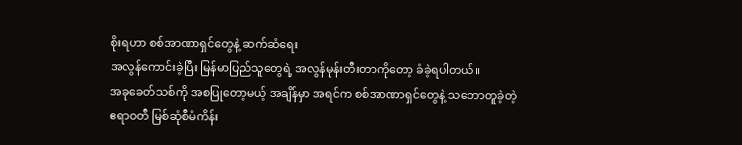စိုးရဟာ စစ်အာဏာရှင်တွေနဲ့ ဆက်ဆံရေး
အလွန်ကောင်းခဲ့ပြီး မြန်မာပြည်သူတွေရဲ့ အလွန်မုန်းတီးတာကိုတော့ ခံခဲ့ရပါတယ်။
အခုခေတ်သစ်ကို အစပြုတော့မယ့် အချိန်မှာ အရင်က စစ်အာဏာရှင်တွေနဲ့ သဘောတူခဲ့တဲ့
ဧရာဝတီ မြစ်ဆုံစီမံကိန်း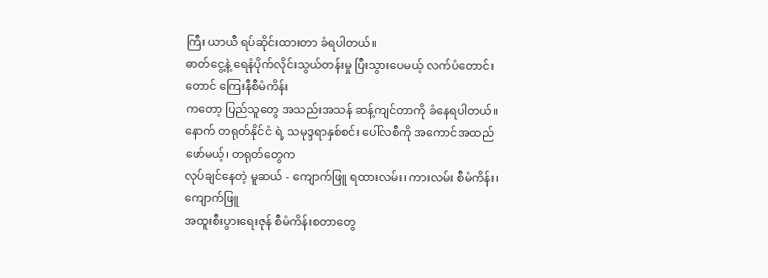ကြီး ယာယီ ရပ်ဆိုင်းထားတာ ခံရပါတယ်။
ဓာတ်ငွေ့နဲ့ ရေနံပိုက်လိုင်းသွယ်တန်းမှု ပြီးသွားပေမယ့် လက်ပံတောင်းတောင် ကြေးနီစီမံကိန်း
ကတော့ ပြည်သူတွေ အသည်းအသန် ဆန့်ကျင်တာကို ခံနေရပါတယ်။
နောက် တရုတ်နိုင်ငံ ရဲ့ သမုဒ္ဒရာနှစ်စင်း ပေါ်လစီကို အကောင်အထည်ဖော်မယ့်၊ တရုတ်တွေက
လုပ်ချင်နေတဲ့ မူဆယ် - ကျောက်ဖြူ ရထားလမ်း၊ ကားလမ်း စီမံကိန်း၊ ကျောက်ဖြူ
အထူးစီးပွားရေးဇုန် စီမံကိန်းစတာတွေ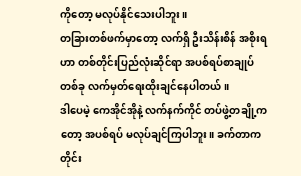ကိုတော့ မလုပ်နိုင်သေးပါဘူး။
တခြားတစ်ဖက်မှာတော့ လက်ရှိ ဦးသိန်းစိန် အစိုးရဟာ တစ်တိုင်းပြည်လုံးဆိုင်ရာ အပစ်ရပ်စာချုပ်
တစ်ခု လက်မှတ်ရေးထိုးချင်နေပါတယ်။
ဒါပေမဲ့ ကေအိုင်အိုနဲ့ လက်နက်ကိုင် တပ်ဖွဲ့တချို့ကတော့ အပစ်ရပ် မလုပ်ချင်ကြပါဘူး။ ခက်တာက
တိုင်း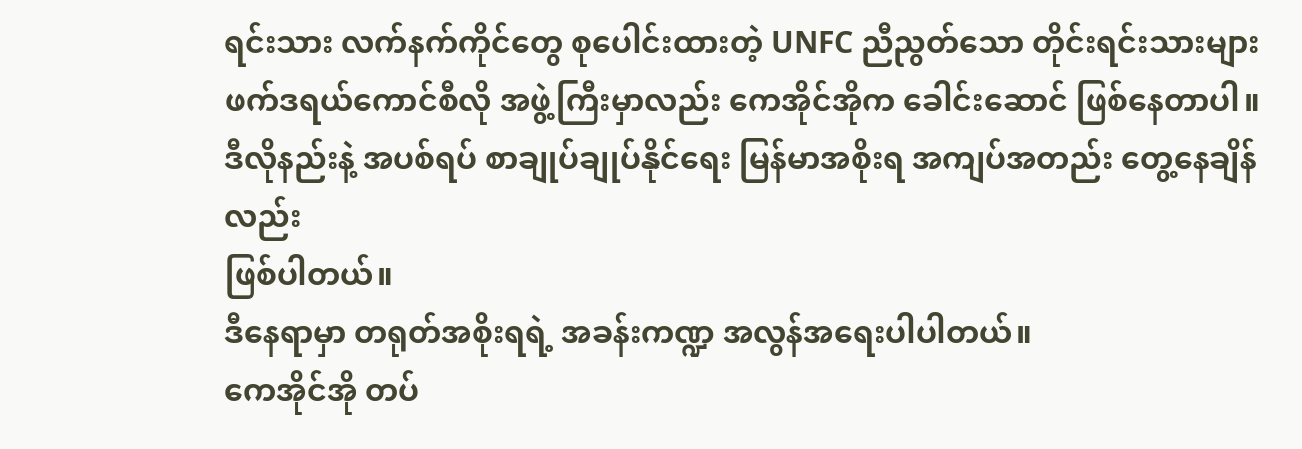ရင်းသား လက်နက်ကိုင်တွေ စုပေါင်းထားတဲ့ UNFC ညီညွတ်သော တိုင်းရင်းသားများ
ဖက်ဒရယ်ကောင်စီလို အဖွဲ့ကြီးမှာလည်း ကေအိုင်အိုက ခေါင်းဆောင် ဖြစ်နေတာပါ။
ဒီလိုနည်းနဲ့ အပစ်ရပ် စာချုပ်ချုပ်နိုင်ရေး မြန်မာအစိုးရ အကျပ်အတည်း တွေ့နေချိန်လည်း
ဖြစ်ပါတယ်။
ဒီနေရာမှာ တရုတ်အစိုးရရဲ့ အခန်းကဏ္ဍ အလွန်အရေးပါပါတယ်။
ကေအိုင်အို တပ်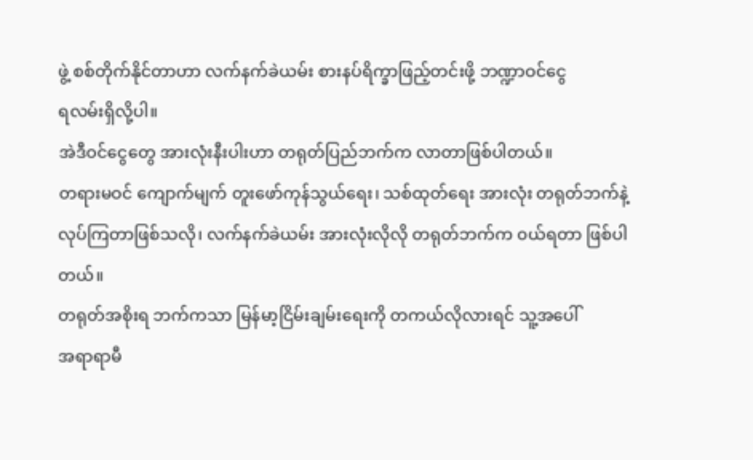ဖွဲ့ စစ်တိုက်နိုင်တာဟာ လက်နက်ခဲယမ်း စားနပ်ရိက္ခာဖြည့်တင်းဖို့ ဘဏ္ဍာဝင်ငွေ
ရလမ်းရှိလို့ပါ။
အဲဒီဝင်ငွေတွေ အားလုံးနီးပါးဟာ တရုတ်ပြည်ဘက်က လာတာဖြစ်ပါတယ်။
တရားမဝင် ကျောက်မျက် တူးဖော်ကုန်သွယ်ရေး၊ သစ်ထုတ်ရေး အားလုံး တရုတ်ဘက်နဲ့
လုပ်ကြတာဖြစ်သလို၊ လက်နက်ခဲယမ်း အားလုံးလိုလို တရုတ်ဘက်က ၀ယ်ရတာ ဖြစ်ပါတယ်။
တရုတ်အစိုးရ ဘက်ကသာ မြန်မာ့ငြိမ်းချမ်းရေးကို တကယ်လိုလားရင် သူ့အပေါ်
အရာရာမီ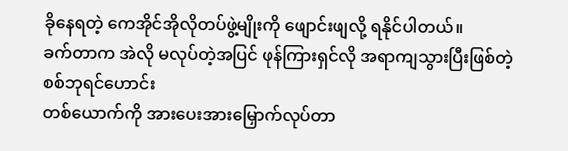ခိုနေရတဲ့ ကေအိုင်အိုလိုတပ်ဖွဲ့မျိုးကို ဖျောင်းဖျလို့ ရနိုင်ပါတယ်။
ခက်တာက အဲလို မလုပ်တဲ့အပြင် ဖုန်ကြားရှင်လို အရာကျသွားပြီးဖြစ်တဲ့ စစ်ဘုရင်ဟောင်း
တစ်ယောက်ကို အားပေးအားမြှောက်လုပ်တာ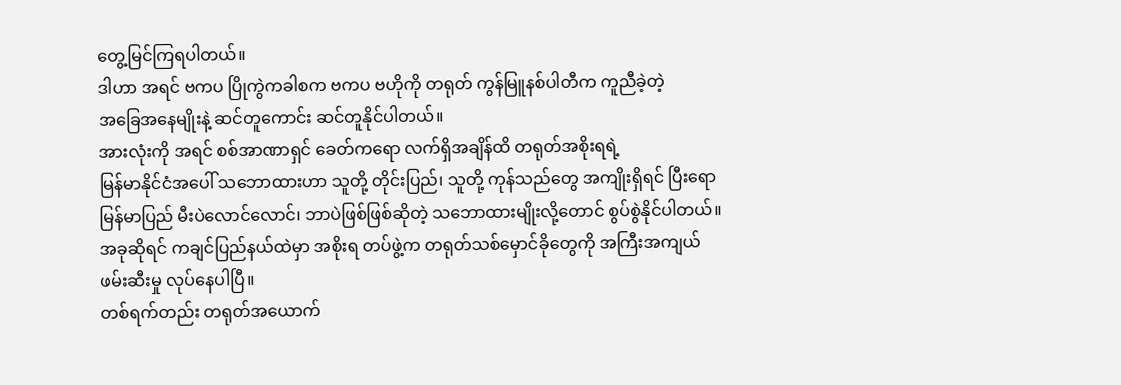တွေ့မြင်ကြရပါတယ်။
ဒါဟာ အရင် ဗကပ ပြိုကွဲကခါစက ဗကပ ဗဟိုကို တရုတ် ကွန်မြူနစ်ပါတီက ကူညီခဲ့တဲ့
အခြေအနေမျိုးနဲ့ ဆင်တူကောင်း ဆင်တူနိုင်ပါတယ်။
အားလုံးကို အရင် စစ်အာဏာရှင် ခေတ်ကရော လက်ရှိအချိန်ထိ တရုတ်အစိုးရရဲ့
မြန်မာနိုင်ငံအပေါ် သဘောထားဟာ သူတို့ တိုင်းပြည်၊ သူတို့ ကုန်သည်တွေ အကျိုးရှိရင် ပြီးရော
မြန်မာပြည် မီးပဲလောင်လောင်၊ ဘာပဲဖြစ်ဖြစ်ဆိုတဲ့ သဘောထားမျိုးလို့တောင် စွပ်စွဲနိုင်ပါတယ်။
အခုဆိုရင် ကချင်ပြည်နယ်ထဲမှာ အစိုးရ တပ်ဖွဲ့က တရုတ်သစ်မှောင်ခိုတွေကို အကြီးအကျယ်
ဖမ်းဆီးမှု လုပ်နေပါပြီ။
တစ်ရက်တည်း တရုတ်အယောက်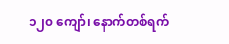၁၂၀ ကျော်၊ နောက်တစ်ရက်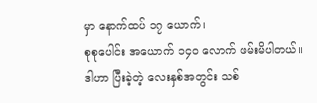မှာ နောက်ထပ် ၁၇ ယောက်၊
စုစုပေါင်း အယောက် ၁၄၀ လောက် ဖမ်းမိပါတယ်။
ဒါဟာ ပြီးခဲ့တဲ့ လေးနှစ်အတွင်း သစ်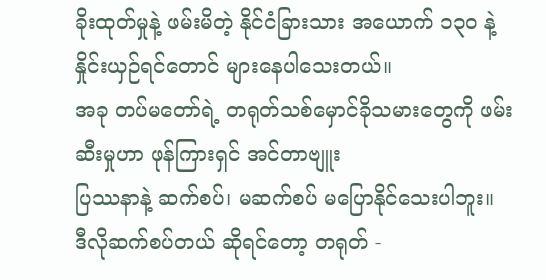ခိုးထုတ်မှုနဲ့ ဖမ်းမိတဲ့ နိုင်ငံခြားသား အယောက် ၁၃၀ နဲ့
နှိုင်းယှဉ်ရင်တောင် များနေပါသေးတယ်။
အခု တပ်မတော်ရဲ့ တရုတ်သစ်မှောင်ခိုသမားတွေကို ဖမ်းဆီးမှုဟာ ဖုန်ကြားရှင် အင်တာဗျူး
ပြဿနာနဲ့ ဆက်စပ်၊ မဆက်စပ် မပြောနိုင်သေးပါဘူး။
ဒီလိုဆက်စပ်တယ် ဆိုရင်တော့ တရုတ် -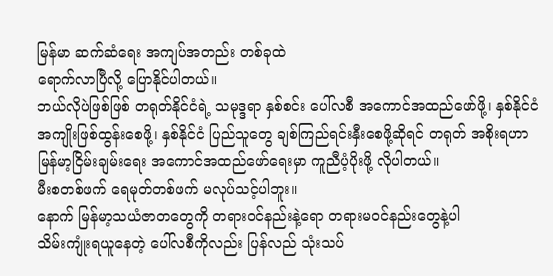မြန်မာ ဆက်ဆံရေး အကျပ်အတည်း တစ်ခုထဲ
ရောက်လာပြီလို့ ပြောနိုင်ပါတယ်။
ဘယ်လိုပဲဖြစ်ဖြစ် တရုတ်နိုင်ငံရဲ့ သမုဒ္ဒရာ နှစ်စင်း ပေါ်လစီ အကောင်အထည်ဖော်ဖို့၊ နှစ်နိုင်ငံ
အကျိုးဖြစ်ထွန်းစေဖို့၊ နှစ်နိုင်ငံ ပြည်သူတွေ ချစ်ကြည်ရင်းနှီးစေဖို့ဆိုရင် တရုတ် အစိုးရဟာ
မြန်မာ့ငြိမ်းချမ်းရေး အကောင်အထည်ဖော်ရေးမှာ ကူညီပံ့ပိုးဖို့ လိုပါတယ်။
မီးစတစ်ဖက် ရေမုတ်တစ်ဖက် မလုပ်သင့်ပါဘူး။
နောက် မြန်မာ့သယံဇာတတွေကို တရားဝင်နည်းနဲ့ရော တရားမဝင်နည်းတွေနဲ့ပါ
သိမ်းကျုံးရယူနေတဲ့ ပေါ်လစီကိုလည်း ပြန်လည် သုံးသပ်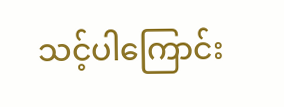သင့်ပါကြောင်း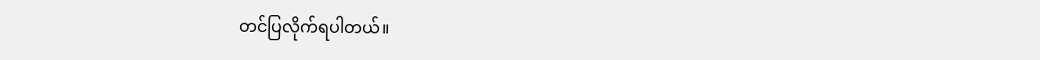တင်ပြလိုက်ရပါတယ်။